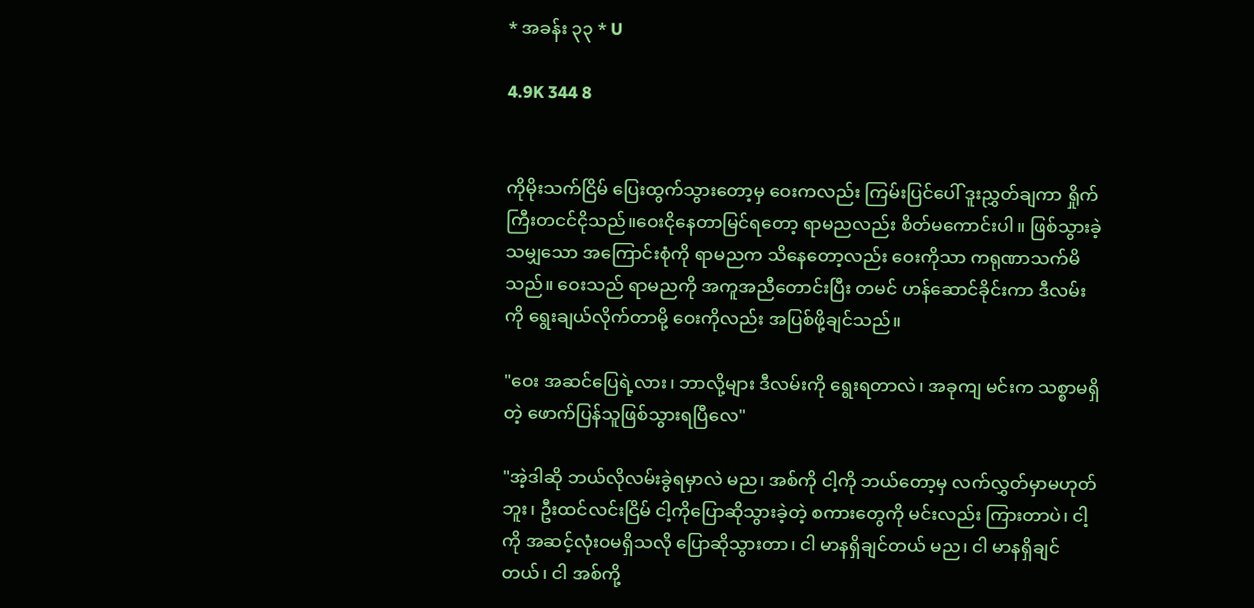* အခန်း ၃၃ * U

4.9K 344 8


ကိုမိုးသက်ငြိမ် ပြေးထွက်သွားတော့မှ ဝေးကလည်း ကြမ်းပြင်ပေါ် ဒူးညွှတ်ချကာ ရှိုက်ကြီးတငင်ငိုသည်။ဝေးငိုနေတာမြင်ရတော့ ရာမညလည်း စိတ်မကောင်းပါ။ ဖြစ်သွားခဲ့သမျှသော အကြောင်းစုံကို ရာမညက သိနေတော့လည်း ဝေးကိုသာ ကရုဏာသက်မိသည်။ ဝေးသည် ရာမညကို အကူအညီတောင်းပြီး တမင် ဟန်ဆောင်ခိုင်းကာ ဒီလမ်းကို ရွေးချယ်လိုက်တာမို့ ဝေးကိုလည်း အပြစ်ဖို့ချင်သည်။

"ဝေး အဆင်ပြေရဲ့လား၊ ဘာလို့များ ဒီလမ်းကို ရွေးရတာလဲ၊ အခုကျ မင်းက သစ္စာမရှိတဲ့ ဖောက်ပြန်သူဖြစ်သွားရပြီလေ"

"အဲ့ဒါဆို ဘယ်လိုလမ်းခွဲရမှာလဲ မည၊ အစ်ကို ငါ့ကို ဘယ်တော့မှ လက်လွှတ်မှာမဟုတ်ဘူး၊ ဦးထင်လင်းငြိမ် ငါ့ကိုပြောဆိုသွားခဲ့တဲ့ စကားတွေကို မင်းလည်း ကြားတာပဲ၊ ငါ့ကို အဆင့်လုံးဝမရှိသလို ပြောဆိုသွားတာ၊ ငါ မာနရှိချင်တယ် မည၊ ငါ မာနရှိချင်တယ်၊ ငါ အစ်ကို့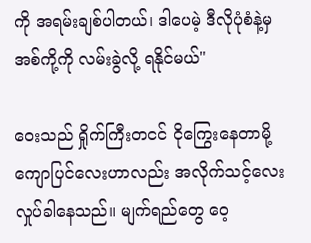ကို အရမ်းချစ်ပါတယ်၊ ဒါပေမဲ့ ဒီလိုပုံစံနဲ့မှ အစ်ကို့ကို လမ်းခွဲလို့ ရနိုင်မယ်"

ဝေးသည် ရှိုက်ကြီးတငင် ငိုကြွေးနေတာမို့ ကျောပြင်လေးဟာလည်း အလိုက်သင့်လေး လှုပ်ခါနေသည်။ မျက်ရည်တွေ ဝေ့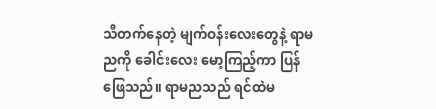သီတက်နေတဲ့ မျက်ဝန်းလေးတွေနဲ့ ရာမညကို ခေါင်းလေး မော့ကြည့်ကာ ပြန်ဖြေသည်။ ရာမညသည် ရင်ထဲမ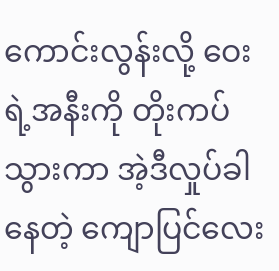ကောင်းလွန်းလို့ ဝေးရဲ့အနီးကို တိုးကပ်သွားကာ အဲ့ဒီလှုပ်ခါနေတဲ့ ကျောပြင်လေး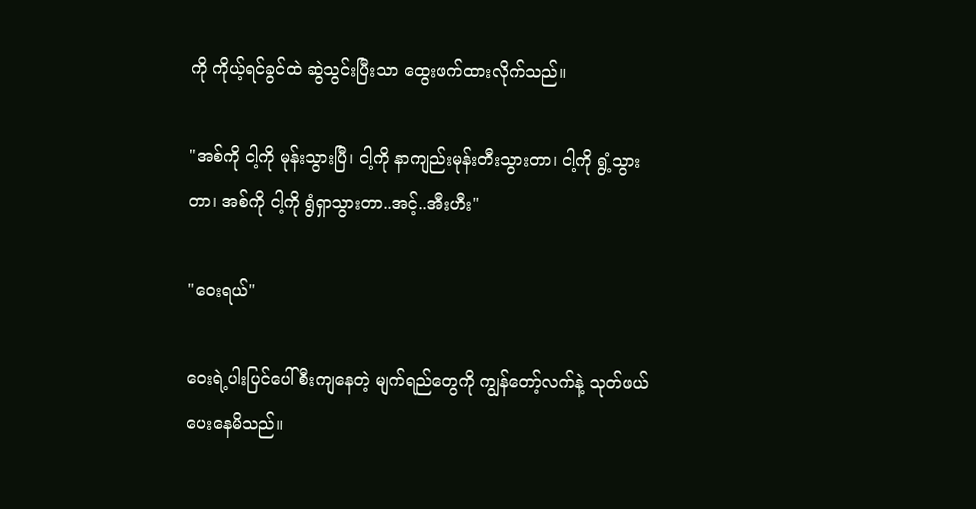ကို ကိုယ့်ရင်ခွင်ထဲ ဆွဲသွင်းပြီးသာ ထွေးဖက်ထားလိုက်သည်။

"အစ်ကို ငါ့ကို မုန်းသွားပြီ၊ ငါ့ကို နာကျည်းမုန်းတီးသွားတာ၊ ငါ့ကို ရွံ့သွားတာ၊ အစ်ကို ငါ့ကို ရွံရှာသွားတာ..အင့်..အီးဟီး"

"ဝေးရယ်"

ဝေးရဲ့ပါးပြင်ပေါ် စီးကျနေတဲ့ မျက်ရည်တွေကို ကျွန်တော့်လက်နဲ့ သုတ်ဖယ်ပေးနေမိသည်။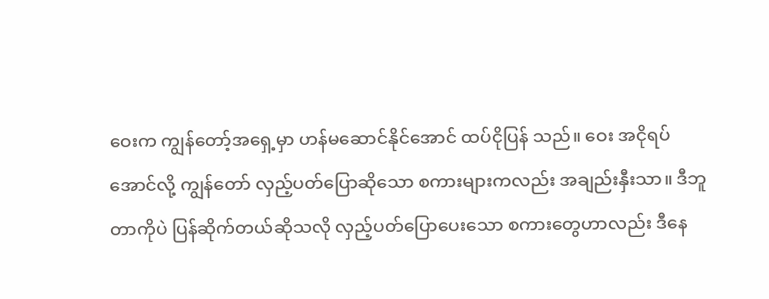ဝေးက ကျွန်တော့်အရှေ့မှာ ဟန်မဆောင်နိုင်အောင် ထပ်ငိုပြန် သည်။ ဝေး အငိုရပ်အောင်လို့ ကျွန်တော် လှည့်ပတ်ပြောဆိုသော စကားများကလည်း အချည်းနှီးသာ။ ဒီဘူတာကိုပဲ ပြန်ဆိုက်တယ်ဆိုသလို လှည့်ပတ်ပြောပေးသော စကားတွေဟာလည်း ဒီနေ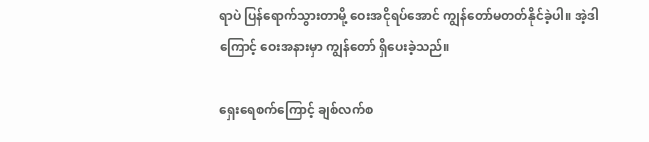ရာပဲ ပြန်ရောက်သွားတာမို့ ဝေးအငိုရပ်အောင် ကျွန်တော်မတတ်နိုင်ခဲ့ပါ။ အဲ့ဒါကြောင့် ဝေးအနားမှာ ကျွန်တော် ရှိပေးခဲ့သည်။

ရှေးရေစက်ကြောင့် ချစ်လက်စ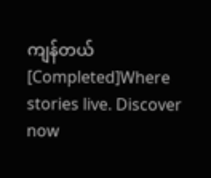ကျန်တယ် [Completed]Where stories live. Discover now